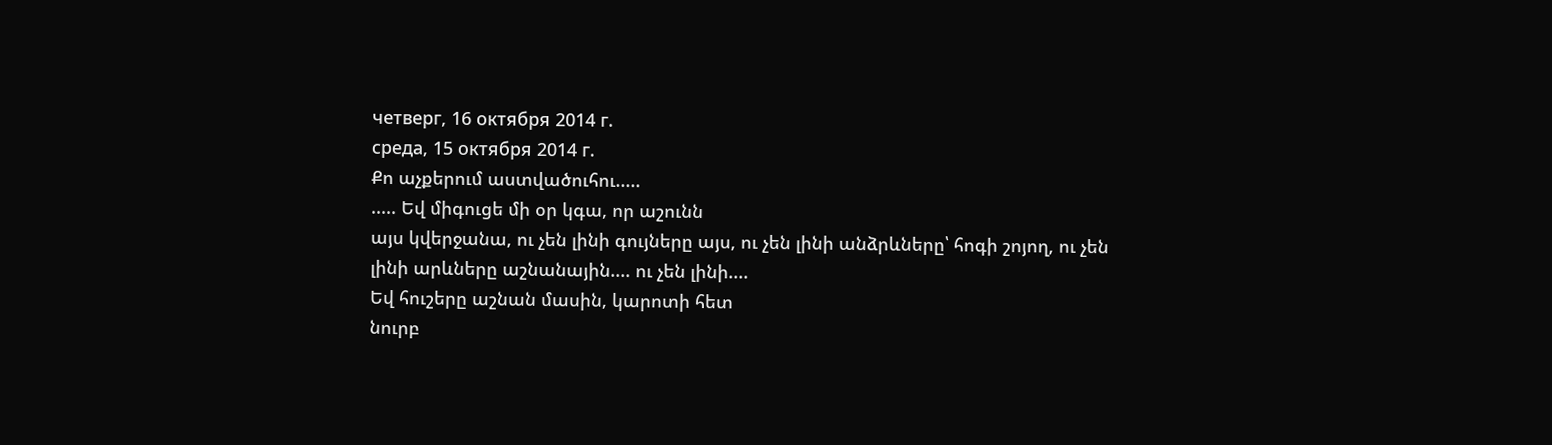четверг, 16 октября 2014 г.
среда, 15 октября 2014 г.
Քո աչքերում աստվածուհու.....
..... Եվ միգուցե մի օր կգա, որ աշունն
այս կվերջանա, ու չեն լինի գույները այս, ու չեն լինի անձրևները՝ հոգի շոյող, ու չեն
լինի արևները աշնանային.... ու չեն լինի....
Եվ հուշերը աշնան մասին, կարոտի հետ
նուրբ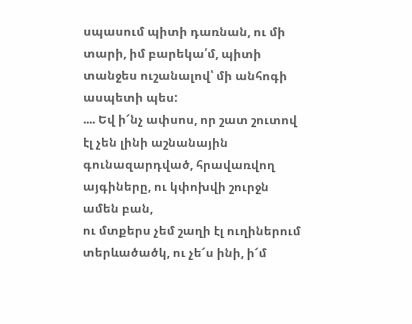սպասում պիտի դառնան, ու մի տարի, իմ բարեկա՛մ, պիտի տանջես ուշանալով՝ մի անհոգի
ասպետի պես:
.... Եվ ի՜նչ ափսոս, որ շատ շուտով
էլ չեն լինի աշնանային գունազարդված, հրավառվող այգիները, ու կփոխվի շուրջն ամեն բան,
ու մտքերս չեմ շաղի էլ ուղիներում տերևածածկ, ու չե՜ս ինի, ի՜մ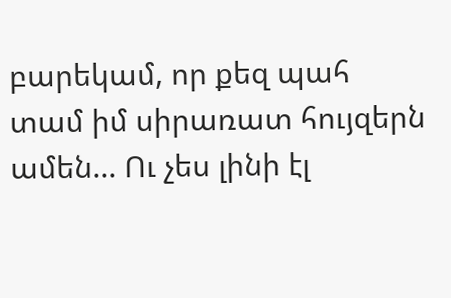բարեկամ, որ քեզ պահ
տամ իմ սիրառատ հույզերն ամեն... Ու չես լինի էլ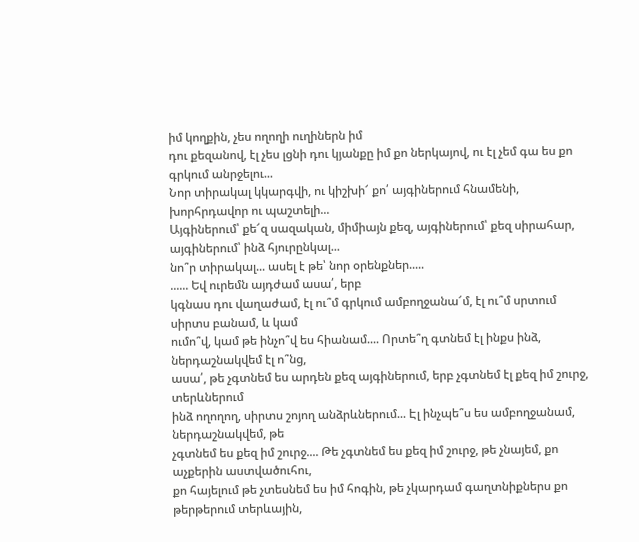իմ կողքին, չես ողողի ուղիներն իմ
դու քեզանով, էլ չես լցնի դու կյանքը իմ քո ներկայով, ու էլ չեմ գա ես քո գրկում անրջելու...
Նոր տիրակալ կկարգվի, ու կիշխի՜ քո՛ այգիներում հնամենի, խորհրդավոր ու պաշտելի...
Այգիներում՝ քե՜զ սազական, միմիայն քեզ, այգիներում՝ քեզ սիրահար, այգիներում՝ ինձ հյուրընկալ...
նո՞ր տիրակալ... ասել է թե՝ նոր օրենքներ.....
...... Եվ ուրեմն այդժամ ասա՛, երբ
կգնաս դու վաղաժամ, էլ ու՞մ գրկում ամբողջանա՜մ, էլ ու՞մ սրտում սիրտս բանամ, և կամ
ումո՞վ, կամ թե ինչո՞վ ես հիանամ.... Որտե՞ղ գտնեմ էլ ինքս ինձ, ներդաշնակվեմ էլ ո՞նց,
ասա՛, թե չգտնեմ ես արդեն քեզ այգիներում, երբ չգտնեմ էլ քեզ իմ շուրջ, տերևներում
ինձ ողողող, սիրտս շոյող անձրևներում... Էլ ինչպե՞ս ես ամբողջանամ, ներդաշնակվեմ, թե
չգտնեմ ես քեզ իմ շուրջ.... Թե չգտնեմ ես քեզ իմ շուրջ, թե չնայեմ, քո աչքերին աստվածուհու,
քո հայելում թե չտեսնեմ ես իմ հոգին, թե չկարդամ գաղտնիքներս քո թերթերում տերևային,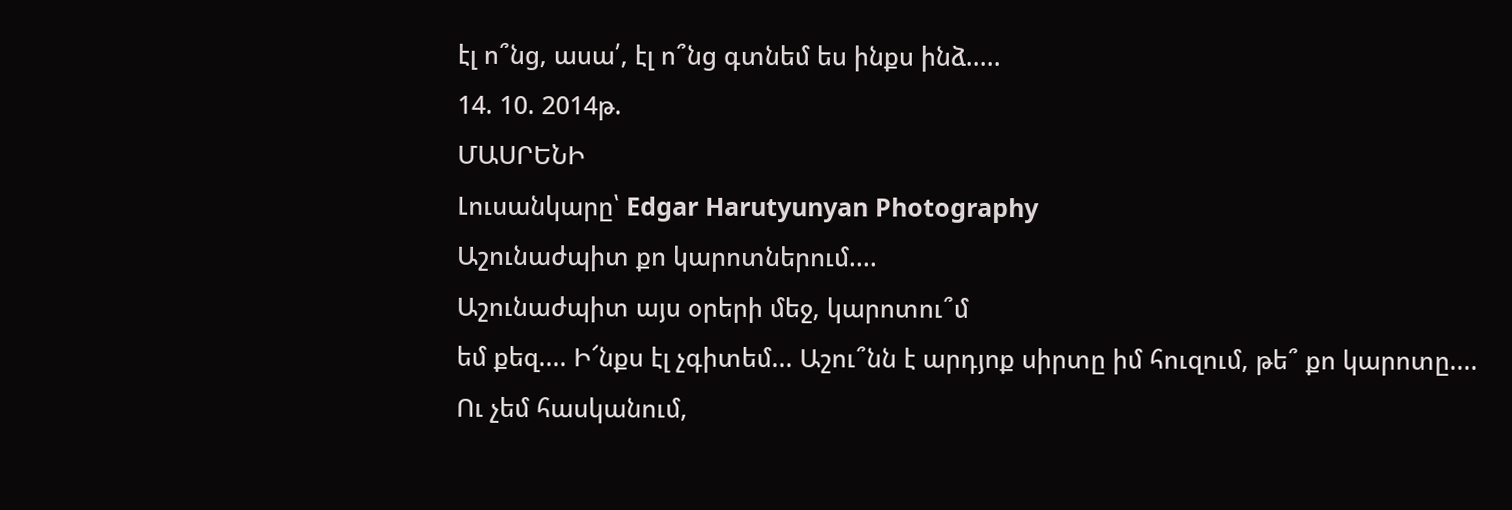էլ ո՞նց, ասա՛, էլ ո՞նց գտնեմ ես ինքս ինձ.....
14. 10. 2014թ.
ՄԱՍՐԵՆԻ
Լուսանկարը՝ Edgar Harutyunyan Photography
Աշունաժպիտ քո կարոտներում....
Աշունաժպիտ այս օրերի մեջ, կարոտու՞մ
եմ քեզ.... Ի՜նքս էլ չգիտեմ... Աշու՞նն է արդյոք սիրտը իմ հուզում, թե՞ քո կարոտը....
Ու չեմ հասկանում,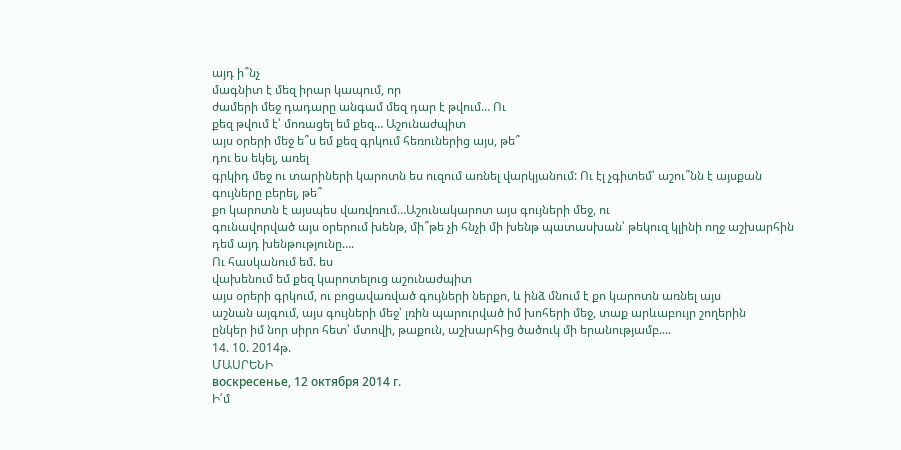այդ ի՞նչ
մագնիտ է մեզ իրար կապում, որ
ժամերի մեջ դադարը անգամ մեզ դար է թվում… Ու
քեզ թվում է՝ մոռացել եմ քեզ… Աշունաժպիտ
այս օրերի մեջ ե՞ս եմ քեզ գրկում հեռուներից այս, թե՞
դու ես եկել, առել
գրկիդ մեջ ու տարիների կարոտն ես ուզում առնել վարկյանում: Ու էլ չգիտեմ՝ աշու՞նն է այսքան գույները բերել, թե՞
քո կարոտն է այսպես վառվռում…Աշունակարոտ այս գույների մեջ, ու
գունավորված այս օրերում խենթ, մի՞թե չի հնչի մի խենթ պատասխան՝ թեկուզ կլինի ողջ աշխարհին դեմ այդ խենթությունը….
Ու հասկանում եմ. ես
վախենում եմ քեզ կարոտելուց աշունաժպիտ
այս օրերի գրկում, ու բոցավառված գույների ներքո, և ինձ մնում է քո կարոտն առնել այս
աշնան այգում, այս գույների մեջ՝ լռին պարուրված իմ խոհերի մեջ, տաք արևաբույր շողերին
ընկեր իմ նոր սիրո հետ՝ մտովի, թաքուն, աշխարհից ծածուկ մի երանությամբ....
14. 10. 2014թ.
ՄԱՍՐԵՆԻ
воскресенье, 12 октября 2014 г.
Ի՛մ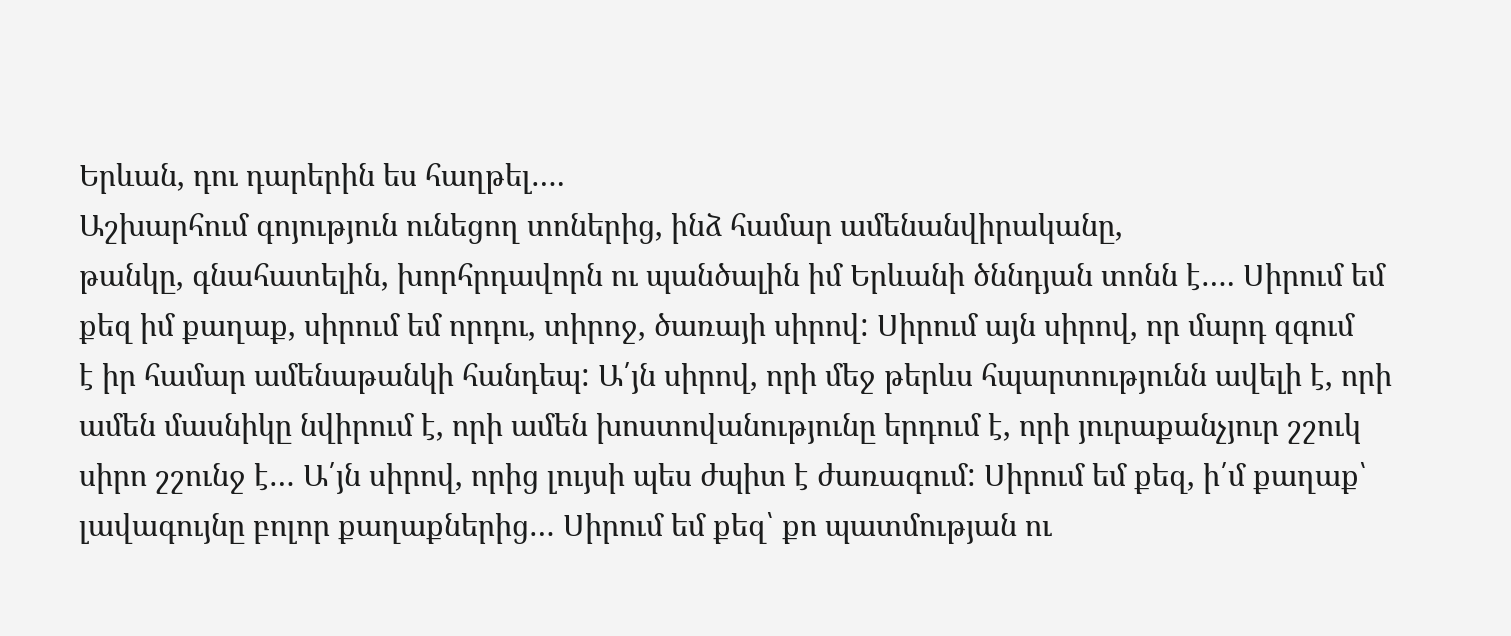Երևան, դու դարերին ես հաղթել….
Աշխարհում գոյություն ունեցող տոներից, ինձ համար ամենանվիրականը,
թանկը, գնահատելին, խորհրդավորն ու պանծալին իմ Երևանի ծննդյան տոնն է…. Սիրում եմ
քեզ իմ քաղաք, սիրում եմ որդու, տիրոջ, ծառայի սիրով: Սիրում այն սիրով, որ մարդ զգում
է իր համար ամենաթանկի հանդեպ: Ա՛յն սիրով, որի մեջ թերևս հպարտությունն ավելի է, որի
ամեն մասնիկը նվիրում է, որի ամեն խոստովանությունը երդում է, որի յուրաքանչյուր շշուկ
սիրո շշունջ է… Ա՛յն սիրով, որից լույսի պես ժպիտ է ժառագում: Սիրում եմ քեզ, ի՛մ քաղաք՝
լավագույնը բոլոր քաղաքներից… Սիրում եմ քեզ՝ քո պատմության ու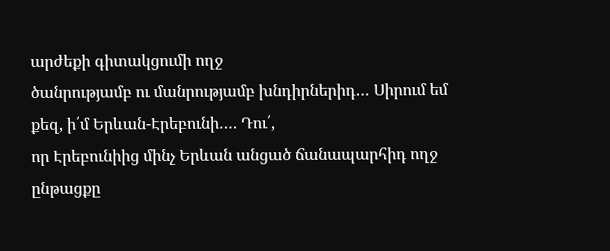արժեքի գիտակցումի ողջ
ծանրությամբ ու մանրությամբ խնդիրներիդ… Սիրում եմ քեզ, ի՛մ Երևան-Էրեբունի…. Դու՛,
որ Էրեբունիից մինչ Երևան անցած ճանապարհիդ ողջ ընթացքը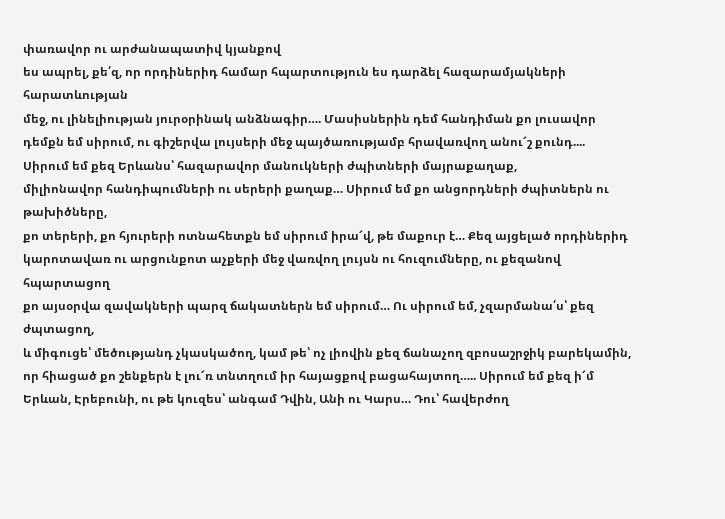փառավոր ու արժանապատիվ կյանքով
ես ապրել, քե՛զ, որ որդիներիդ համար հպարտություն ես դարձել հազարամյակների հարատևության
մեջ, ու լինելիության յուրօրինակ անձնագիր…. Մասիսներին դեմ հանդիման քո լուսավոր դեմքն եմ սիրում, ու գիշերվա լույսերի մեջ պայծառությամբ հրավառվող անու՜շ քունդ....
Սիրում եմ քեզ Երևանս՝ հազարավոր մանուկների ժպիտների մայրաքաղաք,
միլիոնավոր հանդիպումների ու սերերի քաղաք… Սիրում եմ քո անցորդների ժպիտներն ու թախիծները,
քո տերերի, քո հյուրերի ոտնահետքն եմ սիրում իրա՜վ, թե մաքուր է… Քեզ այցելած որդիներիդ
կարոտավառ ու արցունքոտ աչքերի մեջ վառվող լույսն ու հուզումները, ու քեզանով հպարտացող
քո այսօրվա զավակների պարզ ճակատներն եմ սիրում… Ու սիրում եմ, չզարմանա՛ս՝ քեզ ժպտացող,
և միգուցե՝ մեծությանդ չկասկածող, կամ թե՝ ոչ լիովին քեզ ճանաչող զբոսաշրջիկ բարեկամին,
որ հիացած քո շենքերն է լու՜ռ տնտղում իր հայացքով բացահայտող….. Սիրում եմ քեզ ի՜մ
Երևան, Էրեբունի, ու թե կուզես՝ անգամ Դվին, Անի ու Կարս… Դու՝ հավերժող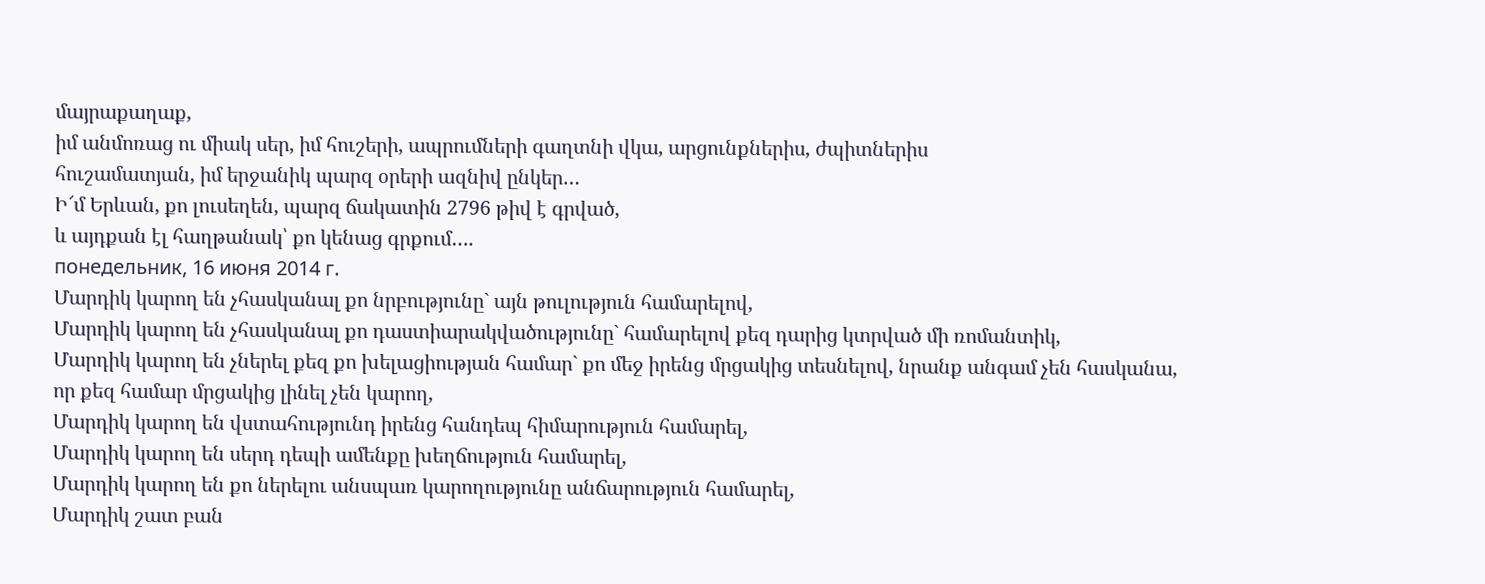մայրաքաղաք,
իմ անմոռաց ու միակ սեր, իմ հուշերի, ապրումների գաղտնի վկա, արցունքներիս, ժպիտներիս
հուշամատյան, իմ երջանիկ պարզ օրերի ազնիվ ընկեր…
Ի՜մ Երևան, քո լուսեղեն, պարզ ճակատին 2796 թիվ է գրված,
և այդքան էլ հաղթանակ՝ քո կենաց գրքում….
понедельник, 16 июня 2014 г.
Մարդիկ կարող են չհասկանալ քո նրբությունը` այն թուլություն համարելով,
Մարդիկ կարող են չհասկանալ քո դաստիարակվածությունը` համարելով քեզ դարից կտրված մի ռոմանտիկ,
Մարդիկ կարող են չներել քեզ քո խելացիության համար` քո մեջ իրենց մրցակից տեսնելով, նրանք անգամ չեն հասկանա, որ քեզ համար մրցակից լինել չեն կարող,
Մարդիկ կարող են վստահությունդ իրենց հանդեպ հիմարություն համարել,
Մարդիկ կարող են սերդ դեպի ամենքը խեղճություն համարել,
Մարդիկ կարող են քո ներելու անսպառ կարողությունը անճարություն համարել,
Մարդիկ շատ բան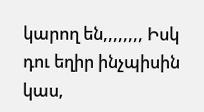կարող են,,,,,,,, Իսկ դու եղիր ինչպիսին կաս,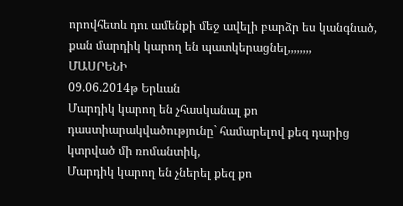որովհետև դու ամենքի մեջ ավելի բարձր ես կանգնած, քան մարդիկ կարող են պատկերացնել,,,,,,,,
ՄԱՍՐԵՆԻ
09.06.2014թ Երևան
Մարդիկ կարող են չհասկանալ քո դաստիարակվածությունը` համարելով քեզ դարից կտրված մի ռոմանտիկ,
Մարդիկ կարող են չներել քեզ քո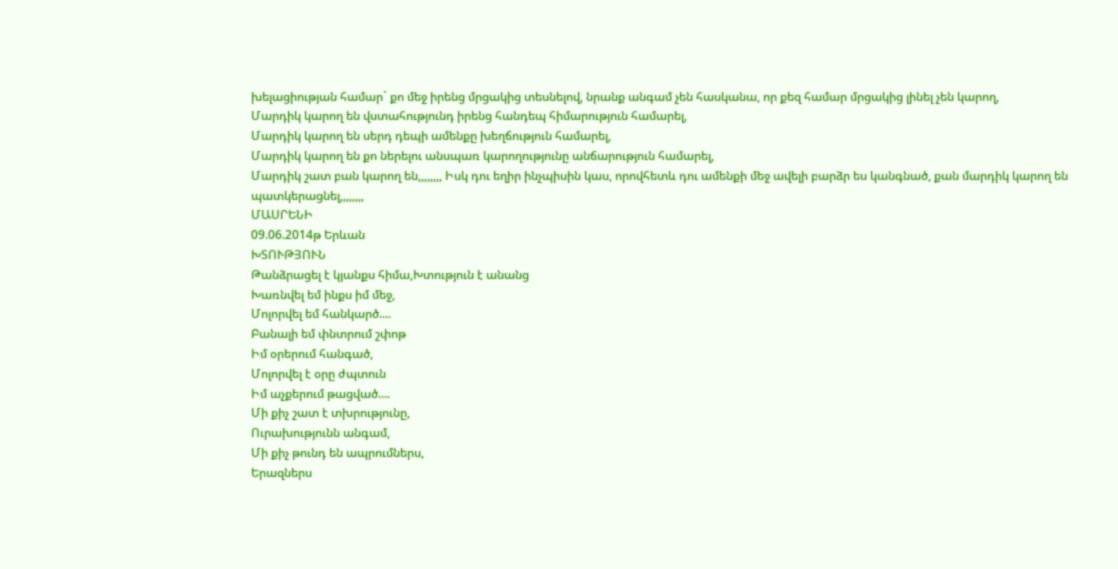խելացիության համար` քո մեջ իրենց մրցակից տեսնելով, նրանք անգամ չեն հասկանա, որ քեզ համար մրցակից լինել չեն կարող,
Մարդիկ կարող են վստահությունդ իրենց հանդեպ հիմարություն համարել,
Մարդիկ կարող են սերդ դեպի ամենքը խեղճություն համարել,
Մարդիկ կարող են քո ներելու անսպառ կարողությունը անճարություն համարել,
Մարդիկ շատ բան կարող են,,,,,,,, Իսկ դու եղիր ինչպիսին կաս, որովհետև դու ամենքի մեջ ավելի բարձր ես կանգնած, քան մարդիկ կարող են պատկերացնել,,,,,,,,
ՄԱՍՐԵՆԻ
09.06.2014թ Երևան
ԽՏՈՒԹՅՈՒՆ
Թանձրացել է կյանքս հիմա,Խտություն է անանց
Խառնվել եմ ինքս իմ մեջ,
Մոլորվել եմ հանկարծ....
Բանալի եմ փնտրում շփոթ
Իմ օրերում հանգած,
Մոլորվել է օրը ժպտուն
Իմ աչքերում թացված....
Մի քիչ շատ է տխրությունը,
Ուրախությունն անգամ,
Մի քիչ թունդ են ապրումներս,
Երազներս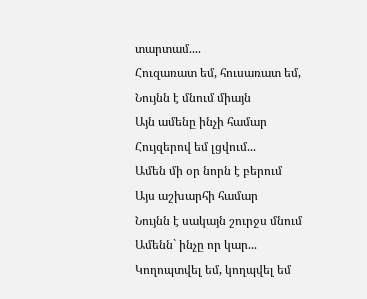տարտամ....
Հուզառատ եմ, հուսառատ եմ,
Նույնն է մնում միայն
Այն ամենը ինչի համար
Հույզերով եմ լցվում...
Ամեն մի օր նորն է բերում
Այս աշխարհի համար
Նույնն է սակայն շուրջս մնում
Ամենն` ինչը որ կար...
Կողոպտվել եմ, կողպվել եմ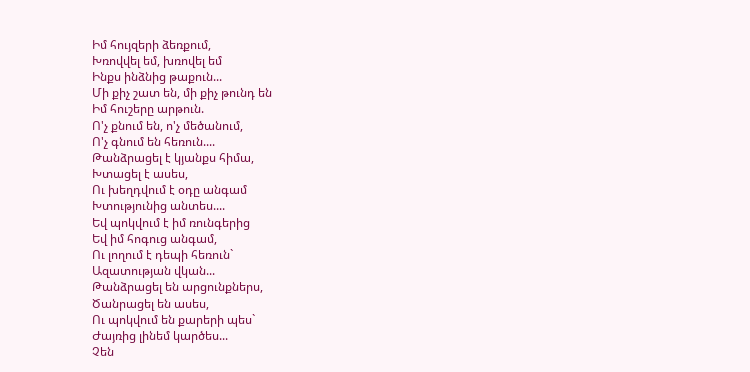Իմ հույզերի ձեռքում,
Խռովվել եմ, խռովել եմ
Ինքս ինձնից թաքուն...
Մի քիչ շատ են, մի քիչ թունդ են
Իմ հուշերը արթուն.
Ո'չ քնում են, ո'չ մեծանում,
Ո'չ գնում են հեռուն....
Թանձրացել է կյանքս հիմա,
Խտացել է ասես,
Ու խեղդվում է օդը անգամ
Խտությունից անտես....
Եվ պոկվում է իմ ռունգերից
Եվ իմ հոգուց անգամ,
Ու լողում է դեպի հեռուն`
Ազատության վկան...
Թանձրացել են արցունքներս,
Ծանրացել են ասես,
Ու պոկվում են քարերի պես`
Ժայռից լինեմ կարծես...
Չեն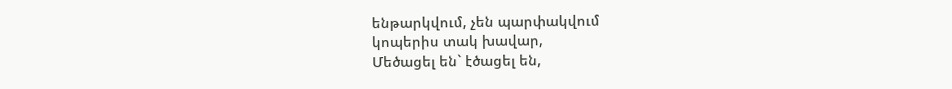ենթարկվում, չեն պարփակվում
կոպերիս տակ խավար,
Մեծացել են` էծացել են,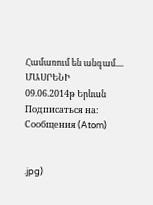Համառում են անգամ....
ՄԱՍՐԵՆԻ
09.06.2014թ Երևան
Подписаться на:
Сообщения (Atom)


.jpg)